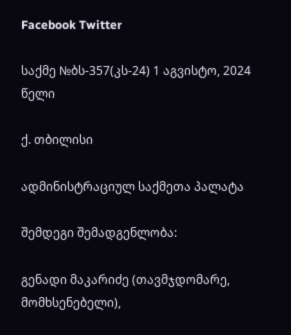Facebook Twitter

საქმე №ბს-357(კს-24) 1 აგვისტო, 2024 წელი

ქ. თბილისი

ადმინისტრაციულ საქმეთა პალატა

შემდეგი შემადგენლობა:

გენადი მაკარიძე (თავმჯდომარე, მომხსენებელი),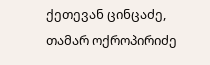ქეთევან ცინცაძე, თამარ ოქროპირიძე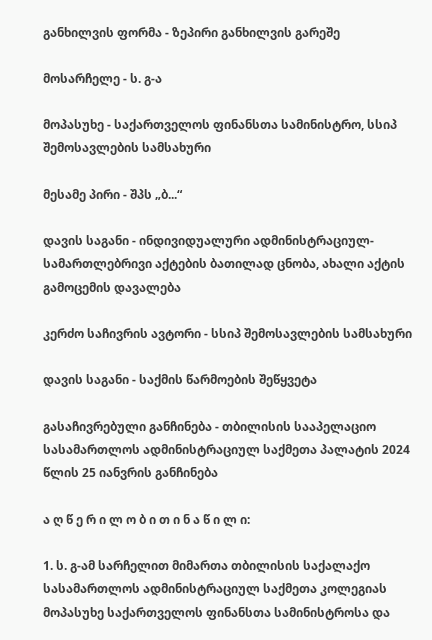განხილვის ფორმა - ზეპირი განხილვის გარეშე

მოსარჩელე - ს. გ-ა

მოპასუხე - საქართველოს ფინანსთა სამინისტრო, სსიპ შემოსავლების სამსახური

მესამე პირი - შპს „ბ...“

დავის საგანი - ინდივიდუალური ადმინისტრაციულ-სამართლებრივი აქტების ბათილად ცნობა, ახალი აქტის გამოცემის დავალება

კერძო საჩივრის ავტორი - სსიპ შემოსავლების სამსახური

დავის საგანი - საქმის წარმოების შეწყვეტა

გასაჩივრებული განჩინება - თბილისის სააპელაციო სასამართლოს ადმინისტრაციულ საქმეთა პალატის 2024 წლის 25 იანვრის განჩინება

ა ღ წ ე რ ი ლ ო ბ ი თ ი ნ ა წ ი ლ ი:

1. ს. გ-ამ სარჩელით მიმართა თბილისის საქალაქო სასამართლოს ადმინისტრაციულ საქმეთა კოლეგიას მოპასუხე საქართველოს ფინანსთა სამინისტროსა და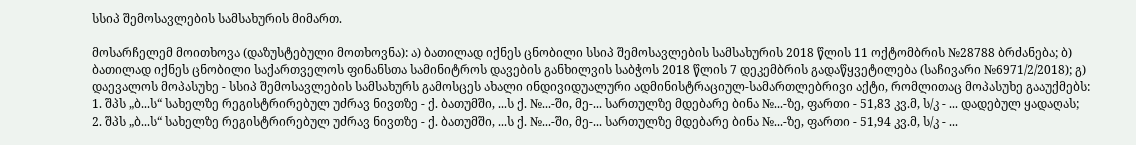სსიპ შემოსავლების სამსახურის მიმართ.

მოსარჩელემ მოითხოვა (დაზუსტებული მოთხოვნა): ა) ბათილად იქნეს ცნობილი სსიპ შემოსავლების სამსახურის 2018 წლის 11 ოქტომბრის №28788 ბრძანება; ბ) ბათილად იქნეს ცნობილი საქართველოს ფინანსთა სამინიტროს დავების განხილვის საბჭოს 2018 წლის 7 დეკემბრის გადაწყვეტილება (საჩივარი №6971/2/2018); გ) დაევალოს მოპასუხე - სსიპ შემოსავლების სამსახურს გამოსცეს ახალი ინდივიდუალური ადმინისტრაციულ-სამართლებრივი აქტი, რომლითაც მოპასუხე გააუქმებს: 1. შპს „ბ...ს“ სახელზე რეგისტრირებულ უძრავ ნივთზე - ქ. ბათუმში, ...ს ქ. №...-ში, მე-... სართულზე მდებარე ბინა №...-ზე, ფართი - 51,83 კვ.მ, ს/კ - ... დადებულ ყადაღას; 2. შპს „ბ...ს“ სახელზე რეგისტრირებულ უძრავ ნივთზე - ქ. ბათუმში, ...ს ქ. №...-ში, მე-... სართულზე მდებარე ბინა №...-ზე, ფართი - 51,94 კვ.მ, ს/კ - ...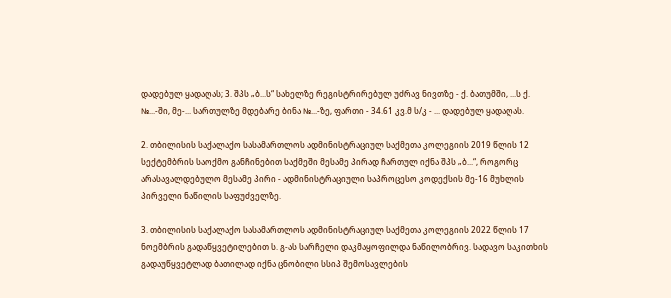დადებულ ყადაღას; 3. შპს „ბ...ს“ სახელზე რეგისტრირებულ უძრავ ნივთზე - ქ. ბათუმში, ...ს ქ. №...-ში, მე-... სართულზე მდებარე ბინა №...-ზე, ფართი - 34.61 კვ.მ ს/კ - ... დადებულ ყადაღას.

2. თბილისის საქალაქო სასამართლოს ადმინისტრაციულ საქმეთა კოლეგიის 2019 წლის 12 სექტემბრის საოქმო განჩინებით საქმეში მესამე პირად ჩართულ იქნა შპს „ბ...“, როგორც არასავალდებულო მესამე პირი - ადმინისტრაციული საპროცესო კოდექსის მე-16 მუხლის პირველი ნაწილის საფუძველზე.

3. თბილისის საქალაქო სასამართლოს ადმინისტრაციულ საქმეთა კოლეგიის 2022 წლის 17 ნოემბრის გადაწყვეტილებით ს. გ-ას სარჩელი დაკმაყოფილდა ნაწილობრივ. სადავო საკითხის გადაუწყვეტლად ბათილად იქნა ცნობილი სსიპ შემოსავლების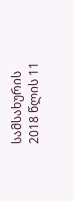სამსახურის 2018 წლის 11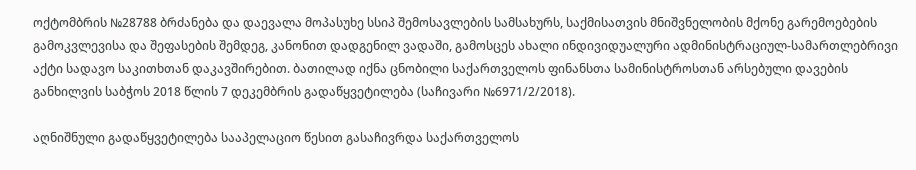ოქტომბრის №28788 ბრძანება და დაევალა მოპასუხე სსიპ შემოსავლების სამსახურს, საქმისათვის მნიშვნელობის მქონე გარემოებების გამოკვლევისა და შეფასების შემდეგ, კანონით დადგენილ ვადაში, გამოსცეს ახალი ინდივიდუალური ადმინისტრაციულ-სამართლებრივი აქტი სადავო საკითხთან დაკავშირებით. ბათილად იქნა ცნობილი საქართველოს ფინანსთა სამინისტროსთან არსებული დავების განხილვის საბჭოს 2018 წლის 7 დეკემბრის გადაწყვეტილება (საჩივარი №6971/2/2018).

აღნიშნული გადაწყვეტილება სააპელაციო წესით გასაჩივრდა საქართველოს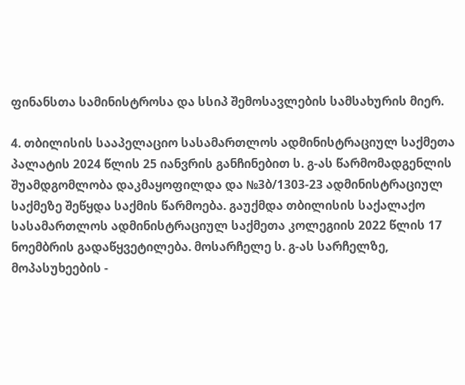ფინანსთა სამინისტროსა და სსიპ შემოსავლების სამსახურის მიერ.

4. თბილისის სააპელაციო სასამართლოს ადმინისტრაციულ საქმეთა პალატის 2024 წლის 25 იანვრის განჩინებით ს. გ-ას წარმომადგენლის შუამდგომლობა დაკმაყოფილდა და №3ბ/1303-23 ადმინისტრაციულ საქმეზე შეწყდა საქმის წარმოება. გაუქმდა თბილისის საქალაქო სასამართლოს ადმინისტრაციულ საქმეთა კოლეგიის 2022 წლის 17 ნოემბრის გადაწყვეტილება. მოსარჩელე ს. გ-ას სარჩელზე, მოპასუხეების -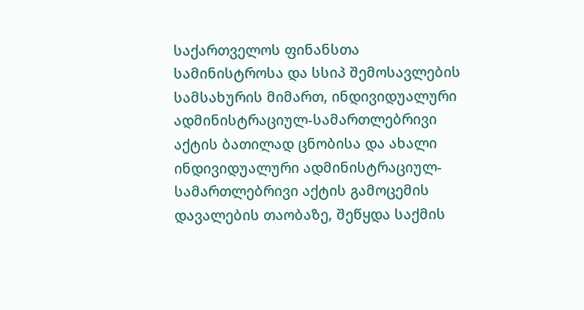საქართველოს ფინანსთა სამინისტროსა და სსიპ შემოსავლების სამსახურის მიმართ, ინდივიდუალური ადმინისტრაციულ-სამართლებრივი აქტის ბათილად ცნობისა და ახალი ინდივიდუალური ადმინისტრაციულ-სამართლებრივი აქტის გამოცემის დავალების თაობაზე, შეწყდა საქმის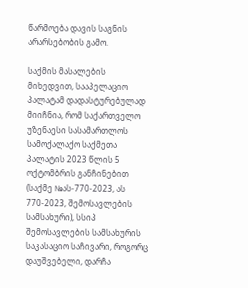წარმოება დავის საგნის არარსებობის გამო.

საქმის მასალების მიხედვით, სააპელაციო პალატამ დადასტურებულად მიიჩნია, რომ საქართველო უზენაესი სასამართლოს სამოქალაქო საქმეთა პალატის 2023 წლის 5 ოქტომბრის განჩინებით (საქმე №ას-770-2023, ას 770-2023, შემოსავლების სამსახური), სსიპ შემოსავლების სამსახურის საკასაციო საჩივარი, როგორც დაუშვებელი, დარჩა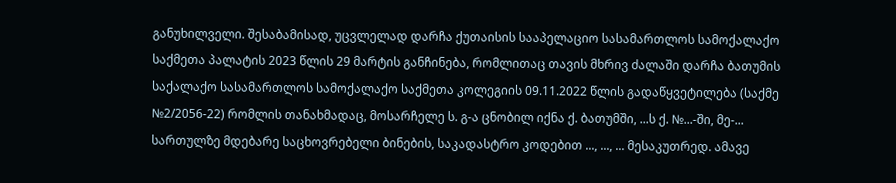განუხილველი. შესაბამისად, უცვლელად დარჩა ქუთაისის სააპელაციო სასამართლოს სამოქალაქო საქმეთა პალატის 2023 წლის 29 მარტის განჩინება, რომლითაც თავის მხრივ ძალაში დარჩა ბათუმის საქალაქო სასამართლოს სამოქალაქო საქმეთა კოლეგიის 09.11.2022 წლის გადაწყვეტილება (საქმე №2/2056-22) რომლის თანახმადაც, მოსარჩელე ს. გ-ა ცნობილ იქნა ქ. ბათუმში, ...ს ქ. №...-ში, მე-... სართულზე მდებარე საცხოვრებელი ბინების, საკადასტრო კოდებით ..., ..., ... მესაკუთრედ. ამავე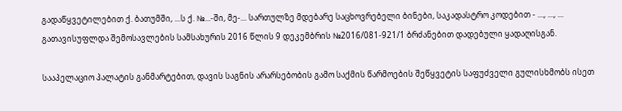გადაწყვეტილებით ქ. ბათუმში, ...ს ქ. №...-ში, მე-... სართულზე მდებარე საცხოვრებელი ბინები, საკადასტრო კოდებით - ..., ..., ... გათავისუფლდა შემოსავლების სამსახურის 2016 წლის 9 დეკემბრის №2016/081-921/1 ბრძანებით დადებული ყადაღისგან.

სააპელაციო პალატის განმარტებით, დავის საგნის არარსებობის გამო საქმის წარმოების შეწყვეტის საფუძველი გულისხმობს ისეთ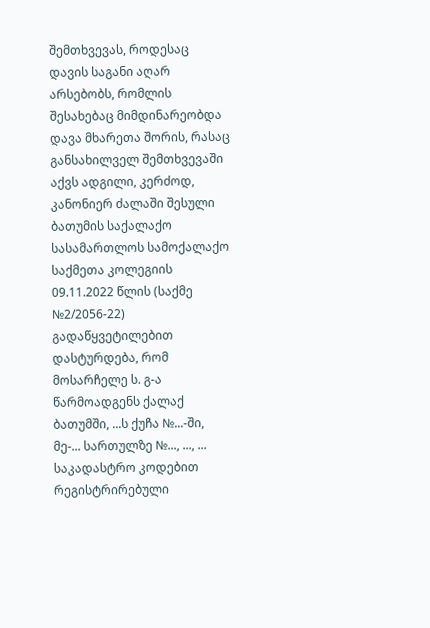შემთხვევას, როდესაც დავის საგანი აღარ არსებობს, რომლის შესახებაც მიმდინარეობდა დავა მხარეთა შორის, რასაც განსახილველ შემთხვევაში აქვს ადგილი, კერძოდ, კანონიერ ძალაში შესული ბათუმის საქალაქო სასამართლოს სამოქალაქო საქმეთა კოლეგიის 09.11.2022 წლის (საქმე №2/2056-22) გადაწყვეტილებით დასტურდება, რომ მოსარჩელე ს. გ-ა წარმოადგენს ქალაქ ბათუმში, ...ს ქუჩა №...-ში, მე-... სართულზე №..., ..., ... საკადასტრო კოდებით რეგისტრირებული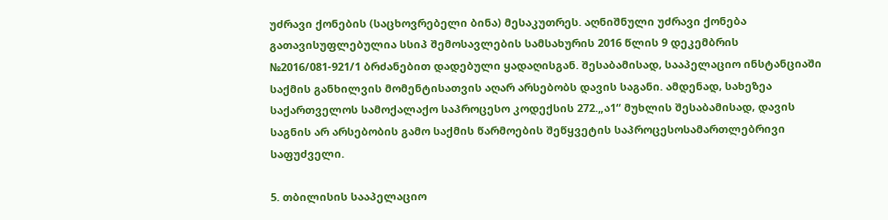უძრავი ქონების (საცხოვრებელი ბინა) მესაკუთრეს. აღნიშნული უძრავი ქონება გათავისუფლებულია სსიპ შემოსავლების სამსახურის 2016 წლის 9 დეკემბრის №2016/081-921/1 ბრძანებით დადებული ყადაღისგან. შესაბამისად, სააპელაციო ინსტანციაში საქმის განხილვის მომენტისათვის აღარ არსებობს დავის საგანი. ამდენად, სახეზეა საქართველოს სამოქალაქო საპროცესო კოდექსის 272.„ა1“ მუხლის შესაბამისად, დავის საგნის არ არსებობის გამო საქმის წარმოების შეწყვეტის საპროცესოსამართლებრივი საფუძველი.

5. თბილისის სააპელაციო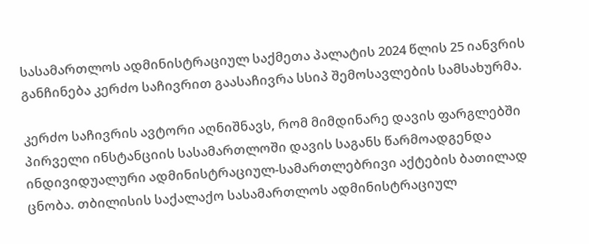სასამართლოს ადმინისტრაციულ საქმეთა პალატის 2024 წლის 25 იანვრის განჩინება კერძო საჩივრით გაასაჩივრა სსიპ შემოსავლების სამსახურმა.

კერძო საჩივრის ავტორი აღნიშნავს, რომ მიმდინარე დავის ფარგლებში პირველი ინსტანციის სასამართლოში დავის საგანს წარმოადგენდა ინდივიდუალური ადმინისტრაციულ-სამართლებრივი აქტების ბათილად ცნობა. თბილისის საქალაქო სასამართლოს ადმინისტრაციულ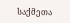საქმეთა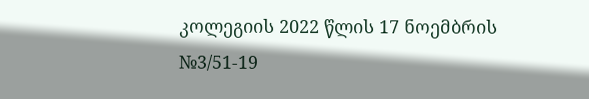კოლეგიის 2022 წლის 17 ნოემბრის №3/51-19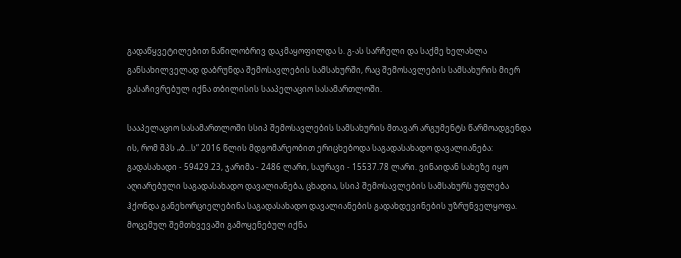გადაწყვეტილებით ნაწილობრივ დაკმაყოფილდა ს. გ-ას სარჩელი და საქმე ხელახლა განსახილველად დაბრუნდა შემოსავლების სამსახურში, რაც შემოსავლების სამსახურის მიერ გასაჩივრებულ იქნა თბილისის სააპელაციო სასამართლოში.

სააპელაციო სასამართლოში სსიპ შემოსავლების სამსახურის მთავარ არგუმენტს წარმოადგენდა ის, რომ შპს „ბ...ს“ 2016 წლის მდგომარეობით ერიცხებოდა საგადასახადო დავალიანება: გადასახადი - 59429.23, ჯარიმა - 2486 ლარი, საურავი - 15537.78 ლარი. ვინაიდან სახეზე იყო აღიარებული საგადასახადო დავალიანება, ცხადია, სსიპ შემოსავლების სამსახურს უფლება ჰქონდა განეხორციელებინა საგადასახადო დავალიანების გადახდევინების უზრუნველყოფა. მოცემულ შემთხვევაში გამოყენებულ იქნა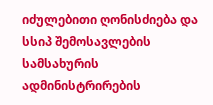იძულებითი ღონისძიება და სსიპ შემოსავლების სამსახურის ადმინისტრირების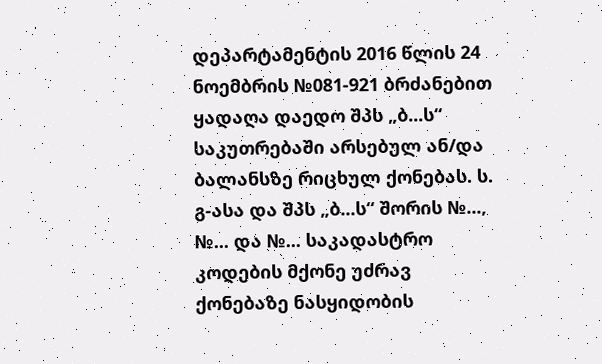დეპარტამენტის 2016 წლის 24 ნოემბრის №081-921 ბრძანებით ყადაღა დაედო შპს „ბ...ს“ საკუთრებაში არსებულ ან/და ბალანსზე რიცხულ ქონებას. ს. გ-ასა და შპს „ბ...ს“ შორის №..., №... და №... საკადასტრო კოდების მქონე უძრავ ქონებაზე ნასყიდობის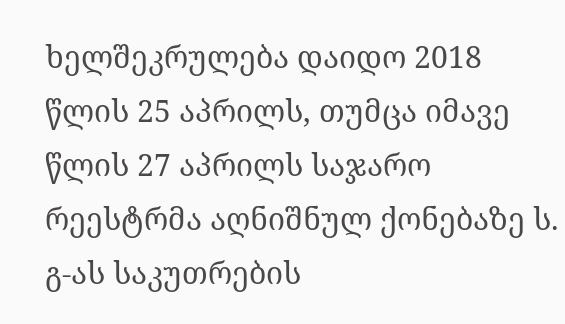ხელშეკრულება დაიდო 2018 წლის 25 აპრილს, თუმცა იმავე წლის 27 აპრილს საჯარო რეესტრმა აღნიშნულ ქონებაზე ს. გ-ას საკუთრების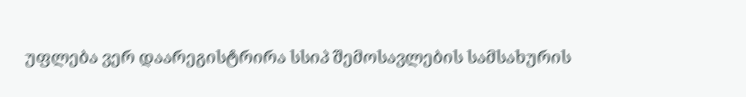უფლება ვერ დაარეგისტრირა სსიპ შემოსავლების სამსახურის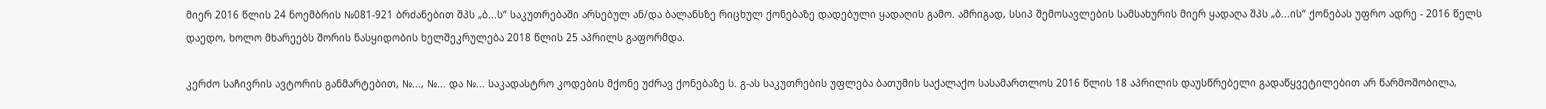მიერ 2016 წლის 24 ნოემბრის №081-921 ბრძანებით შპს „ბ...ს“ საკუთრებაში არსებულ ან/და ბალანსზე რიცხულ ქონებაზე დადებული ყადაღის გამო. ამრიგად, სსიპ შემოსავლების სამსახურის მიერ ყადაღა შპს „ბ...ის“ ქონებას უფრო ადრე - 2016 წელს დაედო, ხოლო მხარეებს შორის ნასყიდობის ხელშეკრულება 2018 წლის 25 აპრილს გაფორმდა.

კერძო საჩივრის ავტორის განმარტებით, №..., №... და №... საკადასტრო კოდების მქონე უძრავ ქონებაზე ს. გ-ას საკუთრების უფლება ბათუმის საქალაქო სასამართლოს 2016 წლის 18 აპრილის დაუსწრებელი გადაწყვეტილებით არ წარმოშობილა,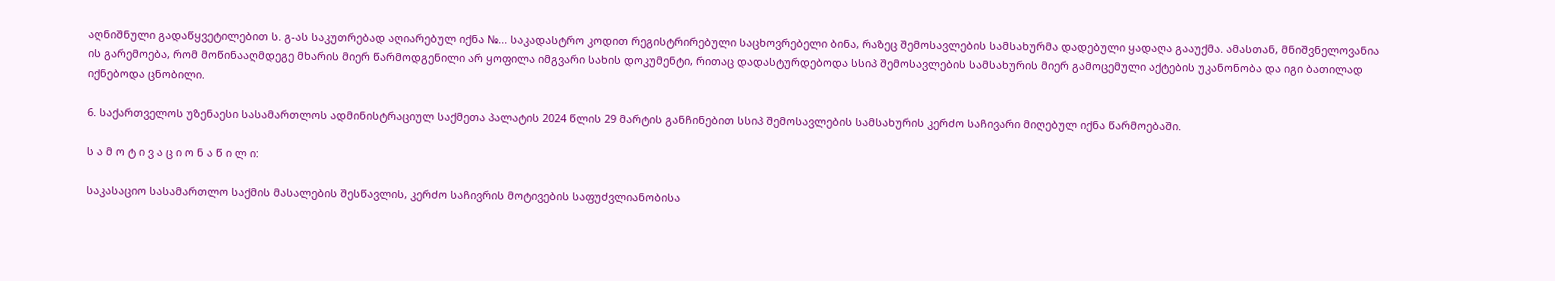აღნიშნული გადაწყვეტილებით ს. გ-ას საკუთრებად აღიარებულ იქნა №... საკადასტრო კოდით რეგისტრირებული საცხოვრებელი ბინა, რაზეც შემოსავლების სამსახურმა დადებული ყადაღა გააუქმა. ამასთან, მნიშვნელოვანია ის გარემოება, რომ მოწინააღმდეგე მხარის მიერ წარმოდგენილი არ ყოფილა იმგვარი სახის დოკუმენტი, რითაც დადასტურდებოდა სსიპ შემოსავლების სამსახურის მიერ გამოცემული აქტების უკანონობა და იგი ბათილად იქნებოდა ცნობილი.

6. საქართველოს უზენაესი სასამართლოს ადმინისტრაციულ საქმეთა პალატის 2024 წლის 29 მარტის განჩინებით სსიპ შემოსავლების სამსახურის კერძო საჩივარი მიღებულ იქნა წარმოებაში.

ს ა მ ო ტ ი ვ ა ც ი ო ნ ა წ ი ლ ი:

საკასაციო სასამართლო საქმის მასალების შესწავლის, კერძო საჩივრის მოტივების საფუძვლიანობისა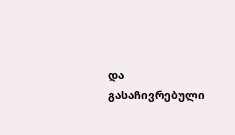და გასაჩივრებული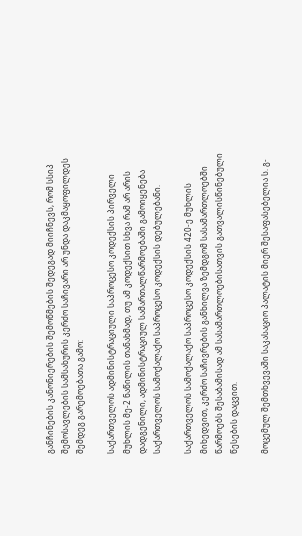განჩინების კანონიერების შემოწმების შედეგად მიიჩნევს, რომ სსიპ შემოსავლების სამსახურის კერძო საჩივარი არ უნდა დაკმაყოფილდეს შემდეგ გარემოებათა გამო:

საქართველოს ადმინისტრაციული საპროცესო კოდექსის პირველი მუხლის მე-2 ნაწილის თანახმად, თუ ამ კოდექსით სხვა რამ არ არის დადგენილი, ადმინისტრაციულ სამართალწარმოებაში გამოიყენება საქართველოს სამოქალაქო საპროცესო კოდექსის დებულებანი.

საქართველოს სამოქალაქო საპროცესო კოდექსის 420-ე მუხლის მიხედვით, კერძო საჩივრების განხილვა ზემდგომ სასამართლოებში წარმოებს შესაბამისად ამ სასამართლოებისათვის გათვალისწინებული წესების დაცვით.

მოცემულ შემთხვევაში საკასაციო პალატის მიერ შესაფასებელია ს. გ-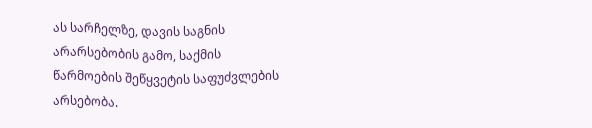ას სარჩელზე, დავის საგნის არარსებობის გამო, საქმის წარმოების შეწყვეტის საფუძვლების არსებობა.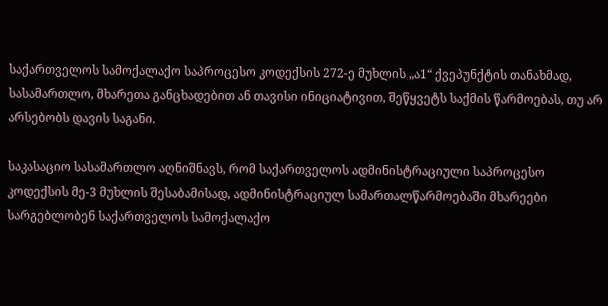საქართველოს სამოქალაქო საპროცესო კოდექსის 272-ე მუხლის „ა1“ ქვეპუნქტის თანახმად, სასამართლო, მხარეთა განცხადებით ან თავისი ინიციატივით, შეწყვეტს საქმის წარმოებას, თუ არ არსებობს დავის საგანი.

საკასაციო სასამართლო აღნიშნავს, რომ საქართველოს ადმინისტრაციული საპროცესო კოდექსის მე-3 მუხლის შესაბამისად, ადმინისტრაციულ სამართალწარმოებაში მხარეები სარგებლობენ საქართველოს სამოქალაქო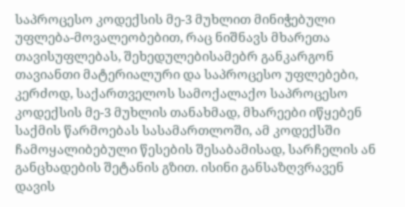საპროცესო კოდექსის მე-3 მუხლით მინიჭებული უფლება-მოვალეობებით, რაც ნიშნავს მხარეთა თავისუფლებას, შეხედულებისამებრ განკარგონ თავიანთი მატერიალური და საპროცესო უფლებები, კერძოდ, საქართველოს სამოქალაქო საპროცესო კოდექსის მე-3 მუხლის თანახმად, მხარეები იწყებენ საქმის წარმოებას სასამართლოში, ამ კოდექსში ჩამოყალიბებული წესების შესაბამისად, სარჩელის ან განცხადების შეტანის გზით. ისინი განსაზღვრავენ დავის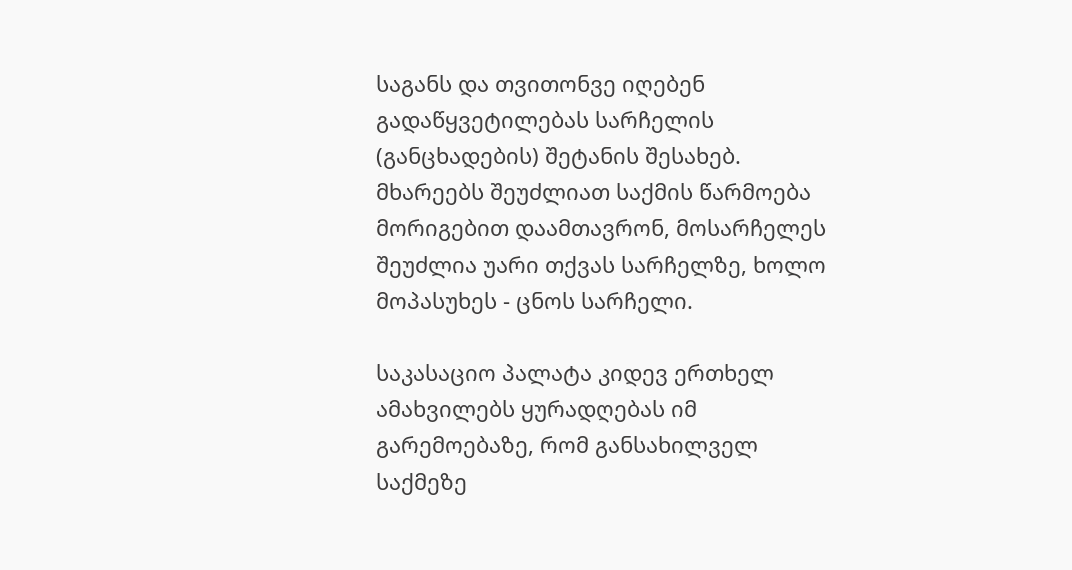საგანს და თვითონვე იღებენ გადაწყვეტილებას სარჩელის (განცხადების) შეტანის შესახებ. მხარეებს შეუძლიათ საქმის წარმოება მორიგებით დაამთავრონ, მოსარჩელეს შეუძლია უარი თქვას სარჩელზე, ხოლო მოპასუხეს - ცნოს სარჩელი.

საკასაციო პალატა კიდევ ერთხელ ამახვილებს ყურადღებას იმ გარემოებაზე, რომ განსახილველ საქმეზე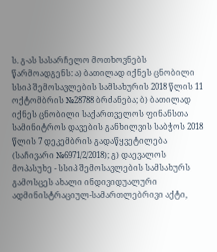ს. გ-ას სასარჩელო მოთხოვნებს წარმოადგენს: ა) ბათილად იქნეს ცნობილი სსიპ შემოსავლების სამსახურის 2018 წლის 11 ოქტომბრის №28788 ბრძანება; ბ) ბათილად იქნეს ცნობილი საქართველოს ფინანსთა სამინიტროს დავების განხილვის საბჭოს 2018 წლის 7 დეკემბრის გადაწყვეტილება (საჩივარი №6971/2/2018); გ) დაევალოს მოპასუხე - სსიპ შემოსავლების სამსახურს გამოსცეს ახალი ინდივიდუალური ადმინისტრაციულ-სამართლებრივი აქტი,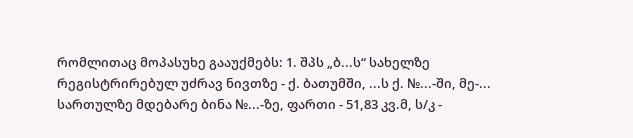რომლითაც მოპასუხე გააუქმებს: 1. შპს „ბ...ს“ სახელზე რეგისტრირებულ უძრავ ნივთზე - ქ. ბათუმში, ...ს ქ. №...-ში, მე-... სართულზე მდებარე ბინა №...-ზე, ფართი - 51,83 კვ.მ, ს/კ -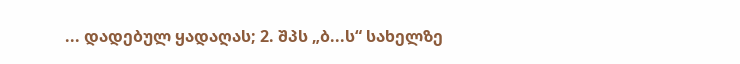... დადებულ ყადაღას; 2. შპს „ბ...ს“ სახელზე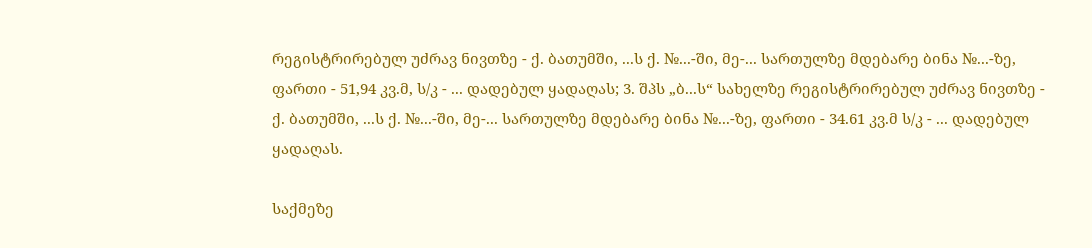რეგისტრირებულ უძრავ ნივთზე - ქ. ბათუმში, ...ს ქ. №...-ში, მე-... სართულზე მდებარე ბინა №...-ზე, ფართი - 51,94 კვ.მ, ს/კ - ... დადებულ ყადაღას; 3. შპს „ბ...ს“ სახელზე რეგისტრირებულ უძრავ ნივთზე - ქ. ბათუმში, ...ს ქ. №...-ში, მე-... სართულზე მდებარე ბინა №...-ზე, ფართი - 34.61 კვ.მ ს/კ - ... დადებულ ყადაღას.

საქმეზე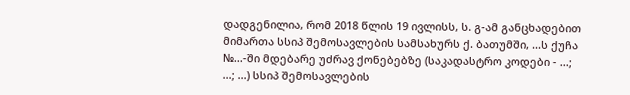დადგენილია, რომ 2018 წლის 19 ივლისს, ს. გ-ამ განცხადებით მიმართა სსიპ შემოსავლების სამსახურს ქ. ბათუმში, ...ს ქუჩა №...-ში მდებარე უძრავ ქონებებზე (საკადასტრო კოდები - ...; ...; ...) სსიპ შემოსავლების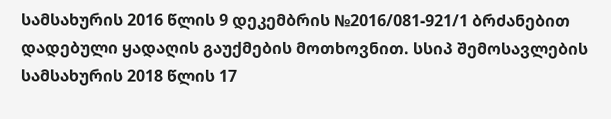სამსახურის 2016 წლის 9 დეკემბრის №2016/081-921/1 ბრძანებით დადებული ყადაღის გაუქმების მოთხოვნით. სსიპ შემოსავლების სამსახურის 2018 წლის 17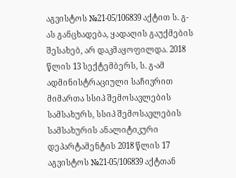აგვისტოს №21-05/106839 აქტით ს. გ-ას განცხადება, ყადაღის გაუქმების შესახებ, არ დაკმაყოფილდა. 2018 წლის 13 სექტემბერს, ს. გ-ამ ადმინისტრაციული საჩივრით მიმართა სსიპ შემოსავლების სამსახურს, სსიპ შემოსავლების სამსახურის ანალიტიკური დეპარტამენტის 2018 წლის 17 აგვისტოს №21-05/106839 აქტთან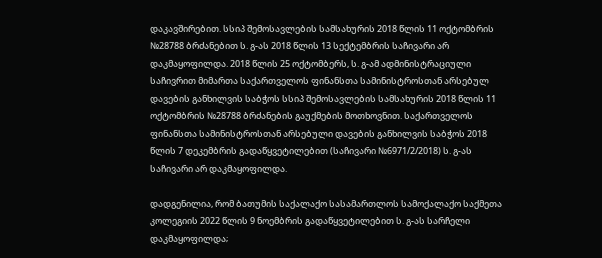დაკავშირებით. სსიპ შემოსავლების სამსახურის 2018 წლის 11 ოქტომბრის №28788 ბრძანებით ს. გ-ას 2018 წლის 13 სექტემბრის საჩივარი არ დაკმაყოფილდა. 2018 წლის 25 ოქტომბერს, ს. გ-ამ ადმინისტრაციული საჩივრით მიმართა საქართველოს ფინანსთა სამინისტროსთან არსებულ დავების განხილვის საბჭოს სსიპ შემოსავლების სამსახურის 2018 წლის 11 ოქტომბრის №28788 ბრძანების გაუქმების მოთხოვნით. საქართველოს ფინანსთა სამინისტროსთან არსებული დავების განხილვის საბჭოს 2018 წლის 7 დეკემბრის გადაწყვეტილებით (საჩივარი №6971/2/2018) ს. გ-ას საჩივარი არ დაკმაყოფილდა.

დადგენილია, რომ ბათუმის საქალაქო სასამართლოს სამოქალაქო საქმეთა კოლეგიის 2022 წლის 9 ნოემბრის გადაწყვეტილებით ს. გ-ას სარჩელი დაკმაყოფილდა;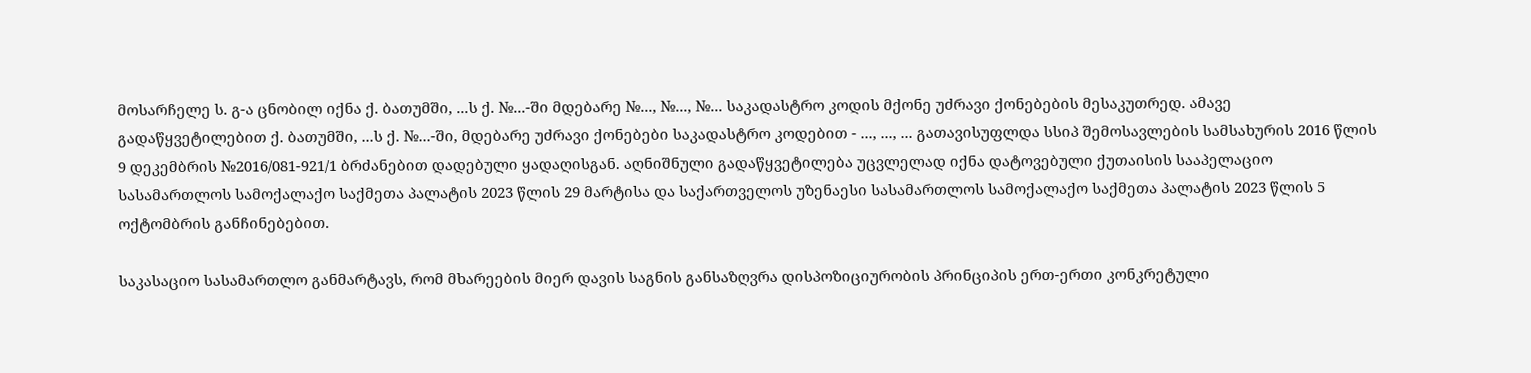მოსარჩელე ს. გ-ა ცნობილ იქნა ქ. ბათუმში, ...ს ქ. №...-ში მდებარე №..., №..., №... საკადასტრო კოდის მქონე უძრავი ქონებების მესაკუთრედ. ამავე გადაწყვეტილებით ქ. ბათუმში, ...ს ქ. №...-ში, მდებარე უძრავი ქონებები საკადასტრო კოდებით - ..., ..., ... გათავისუფლდა სსიპ შემოსავლების სამსახურის 2016 წლის 9 დეკემბრის №2016/081-921/1 ბრძანებით დადებული ყადაღისგან. აღნიშნული გადაწყვეტილება უცვლელად იქნა დატოვებული ქუთაისის სააპელაციო სასამართლოს სამოქალაქო საქმეთა პალატის 2023 წლის 29 მარტისა და საქართველოს უზენაესი სასამართლოს სამოქალაქო საქმეთა პალატის 2023 წლის 5 ოქტომბრის განჩინებებით.

საკასაციო სასამართლო განმარტავს, რომ მხარეების მიერ დავის საგნის განსაზღვრა დისპოზიციურობის პრინციპის ერთ-ერთი კონკრეტული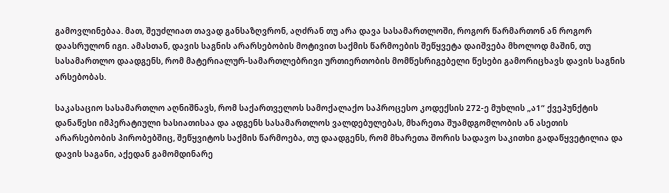გამოვლინებაა. მათ, შეუძლიათ თავად განსაზღვრონ, აღძრან თუ არა დავა სასამართლოში, როგორ წარმართონ ან როგორ დაასრულონ იგი. ამასთან, დავის საგნის არარსებობის მოტივით საქმის წარმოების შეწყვეტა დაიშვება მხოლოდ მაშინ, თუ სასამართლო დაადგენს, რომ მატერიალურ-სამართლებრივი ურთიერთობის მომწესრიგებელი წესები გამორიცხავს დავის საგნის არსებობას.

საკასაციო სასამართლო აღნიშნავს, რომ საქართველოს სამოქალაქო საპროცესო კოდექსის 272-ე მუხლის „ა1“ ქვეპუნქტის დანაწესი იმპერატიული ხასიათისაა და ადგენს სასამართლოს ვალდებულებას, მხარეთა შუამდგომლობის ან ასეთის არარსებობის პირობებშიც, შეწყვიტოს საქმის წარმოება, თუ დაადგენს, რომ მხარეთა შორის სადავო საკითხი გადაწყვეტილია და დავის საგანი, აქედან გამომდინარე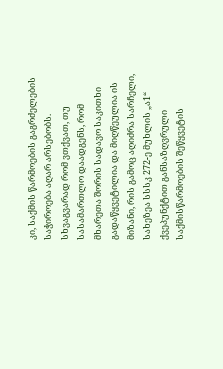კი, საქმის წარმოების გაგრძელების საჭიროება აღარ არსებობს. სხვაგვარად რომ ვთქვათ, თუ სასამართლო დაადგენს, რომ მხარეთა შორის სადავო საკითხი გადაწყვეტილია და მიღწეულია ის მიზანი, რის გამოც აღიძრა სარჩელი, სახეზეა სსსკ 272-ე მუხლის „ა1“ ქვეპუნქტით განსაზღვრული საქმისწარმოების შეწყვეტის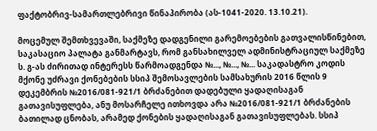ფაქტობრივ-სამართლებრივი წინაპირობა (ას-1041-2020. 13.10.21).

მოცემულ შემთხვევაში, საქმეზე დადგენილი გარემოებების გათვალისწინებით, საკასაციო პალატა განმარტავს, რომ განსახილველ ადმინისტრაციულ საქმეზე ს. გ-ას ძირითად ინტერესს წარმოადგენდა №..., №..., №... საკადასტრო კოდის მქონე უძრავი ქონებების სსიპ შემოსავლების სამსახურის 2016 წლის 9 დეკემბრის №2016/081-921/1 ბრძანებით დადებული ყადაღისაგან გათავისუფლება, ანუ მოსარჩელე ითხოვდა არა №2016/081-921/1 ბრძანების ბათილად ცნობას, არამედ ქონების ყადაღისაგან გათავისუფლებას. სსიპ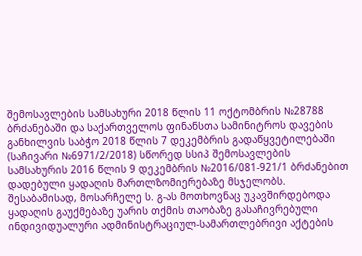შემოსავლების სამსახური 2018 წლის 11 ოქტომბრის №28788 ბრძანებაში და საქართველოს ფინანსთა სამინიტროს დავების განხილვის საბჭო 2018 წლის 7 დეკემბრის გადაწყვეტილებაში (საჩივარი №6971/2/2018) სწორედ სსიპ შემოსავლების სამსახურის 2016 წლის 9 დეკემბრის №2016/081-921/1 ბრძანებით დადებული ყადაღის მართლზომიერებაზე მსჯელობს. შესაბამისად, მოსარჩელე ს. გ-ას მოთხოვნაც უკავშირდებოდა ყადაღის გაუქმებაზე უარის თქმის თაობაზე გასაჩივრებული ინდივიდუალური ადმინისტრაციულ-სამართლებრივი აქტების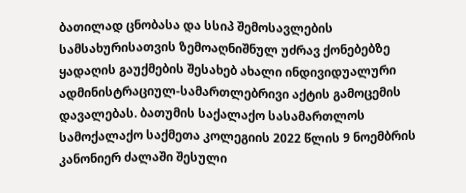ბათილად ცნობასა და სსიპ შემოსავლების სამსახურისათვის ზემოაღნიშნულ უძრავ ქონებებზე ყადაღის გაუქმების შესახებ ახალი ინდივიდუალური ადმინისტრაციულ-სამართლებრივი აქტის გამოცემის დავალებას. ბათუმის საქალაქო სასამართლოს სამოქალაქო საქმეთა კოლეგიის 2022 წლის 9 ნოემბრის კანონიერ ძალაში შესული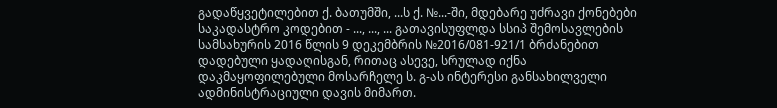გადაწყვეტილებით ქ. ბათუმში, ...ს ქ. №...-ში, მდებარე უძრავი ქონებები საკადასტრო კოდებით - ..., ..., ... გათავისუფლდა სსიპ შემოსავლების სამსახურის 2016 წლის 9 დეკემბრის №2016/081-921/1 ბრძანებით დადებული ყადაღისგან, რითაც ასევე, სრულად იქნა დაკმაყოფილებული მოსარჩელე ს. გ-ას ინტერესი განსახილველი ადმინისტრაციული დავის მიმართ.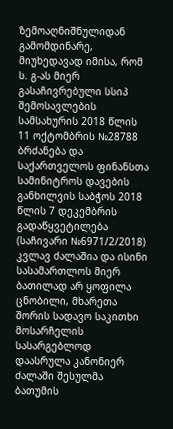ზემოაღნიშნულიდან გამომდინარე, მიუხედავად იმისა, რომ ს. გ-ას მიერ გასაჩივრებული სსიპ შემოსავლების სამსახურის 2018 წლის 11 ოქტომბრის №28788 ბრძანება და საქართველოს ფინანსთა სამინიტროს დავების განხილვის საბჭოს 2018 წლის 7 დეკემბრის გადაწყვეტილება (საჩივარი №6971/2/2018) კვლავ ძალაშია და ისინი სასამართლოს მიერ ბათილად არ ყოფილა ცნობილი, მხარეთა შორის სადავო საკითხი მოსარჩელის სასარგებლოდ დაასრულა კანონიერ ძალაში შესულმა ბათუმის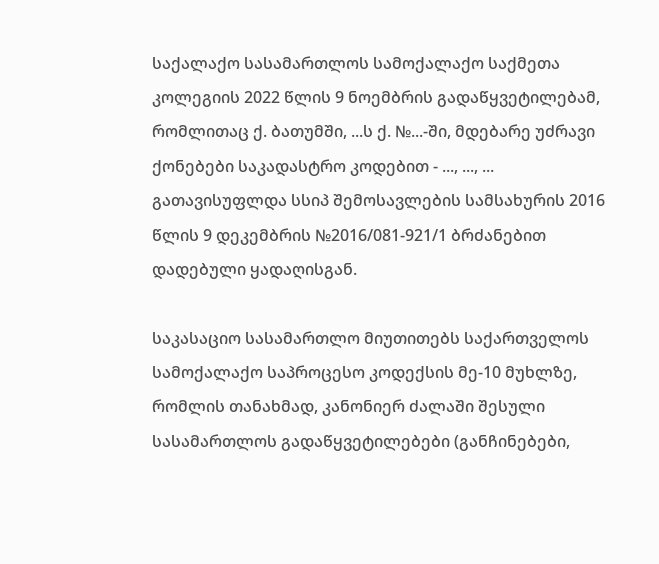საქალაქო სასამართლოს სამოქალაქო საქმეთა კოლეგიის 2022 წლის 9 ნოემბრის გადაწყვეტილებამ, რომლითაც ქ. ბათუმში, ...ს ქ. №...-ში, მდებარე უძრავი ქონებები საკადასტრო კოდებით - ..., ..., ... გათავისუფლდა სსიპ შემოსავლების სამსახურის 2016 წლის 9 დეკემბრის №2016/081-921/1 ბრძანებით დადებული ყადაღისგან.

საკასაციო სასამართლო მიუთითებს საქართველოს სამოქალაქო საპროცესო კოდექსის მე-10 მუხლზე, რომლის თანახმად, კანონიერ ძალაში შესული სასამართლოს გადაწყვეტილებები (განჩინებები,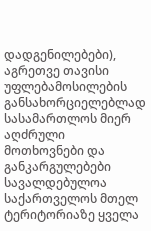დადგენილებები), აგრეთვე თავისი უფლებამოსილების განსახორციელებლად სასამართლოს მიერ აღძრული მოთხოვნები და განკარგულებები სავალდებულოა საქართველოს მთელ ტერიტორიაზე ყველა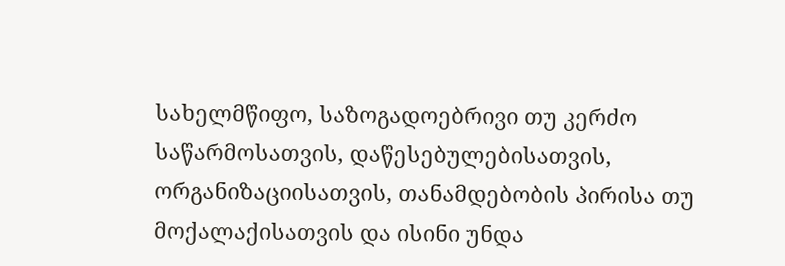სახელმწიფო, საზოგადოებრივი თუ კერძო საწარმოსათვის, დაწესებულებისათვის, ორგანიზაციისათვის, თანამდებობის პირისა თუ მოქალაქისათვის და ისინი უნდა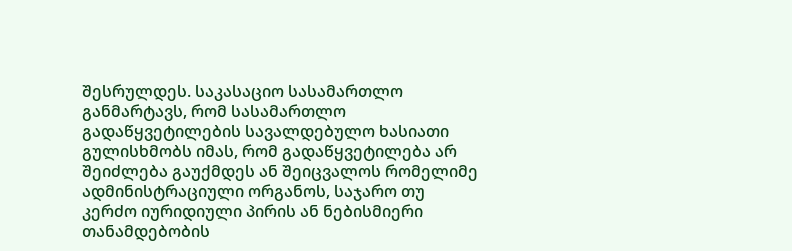შესრულდეს. საკასაციო სასამართლო განმარტავს, რომ სასამართლო გადაწყვეტილების სავალდებულო ხასიათი გულისხმობს იმას, რომ გადაწყვეტილება არ შეიძლება გაუქმდეს ან შეიცვალოს რომელიმე ადმინისტრაციული ორგანოს, საჯარო თუ კერძო იურიდიული პირის ან ნებისმიერი თანამდებობის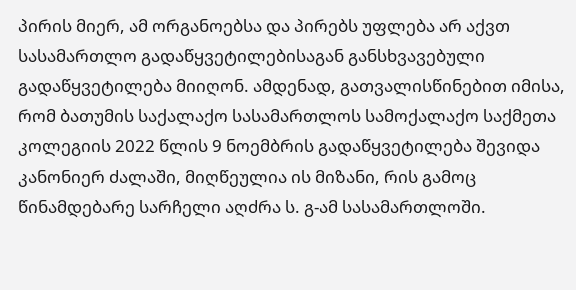პირის მიერ, ამ ორგანოებსა და პირებს უფლება არ აქვთ სასამართლო გადაწყვეტილებისაგან განსხვავებული გადაწყვეტილება მიიღონ. ამდენად, გათვალისწინებით იმისა, რომ ბათუმის საქალაქო სასამართლოს სამოქალაქო საქმეთა კოლეგიის 2022 წლის 9 ნოემბრის გადაწყვეტილება შევიდა კანონიერ ძალაში, მიღწეულია ის მიზანი, რის გამოც წინამდებარე სარჩელი აღძრა ს. გ-ამ სასამართლოში.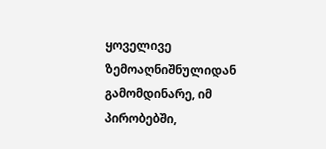ყოველივე ზემოაღნიშნულიდან გამომდინარე, იმ პირობებში,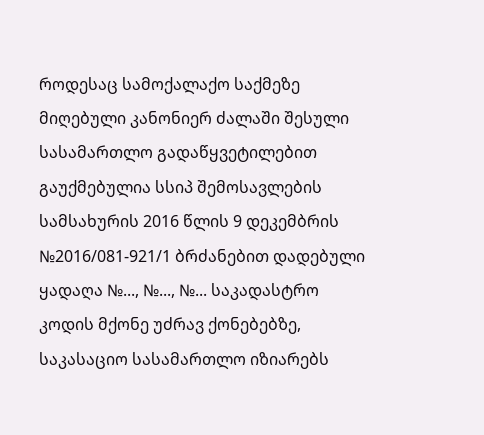როდესაც სამოქალაქო საქმეზე მიღებული კანონიერ ძალაში შესული სასამართლო გადაწყვეტილებით გაუქმებულია სსიპ შემოსავლების სამსახურის 2016 წლის 9 დეკემბრის №2016/081-921/1 ბრძანებით დადებული ყადაღა №..., №..., №... საკადასტრო კოდის მქონე უძრავ ქონებებზე, საკასაციო სასამართლო იზიარებს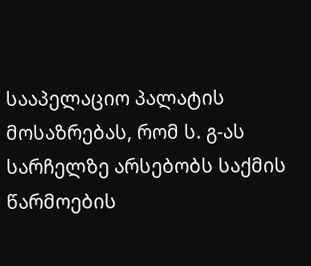სააპელაციო პალატის მოსაზრებას, რომ ს. გ-ას სარჩელზე არსებობს საქმის წარმოების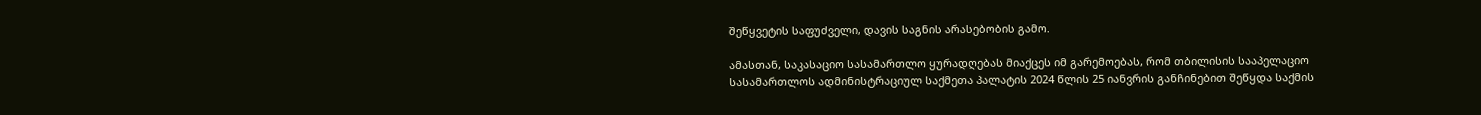შეწყვეტის საფუძველი, დავის საგნის არასებობის გამო.

ამასთან, საკასაციო სასამართლო ყურადღებას მიაქცეს იმ გარემოებას, რომ თბილისის სააპელაციო სასამართლოს ადმინისტრაციულ საქმეთა პალატის 2024 წლის 25 იანვრის განჩინებით შეწყდა საქმის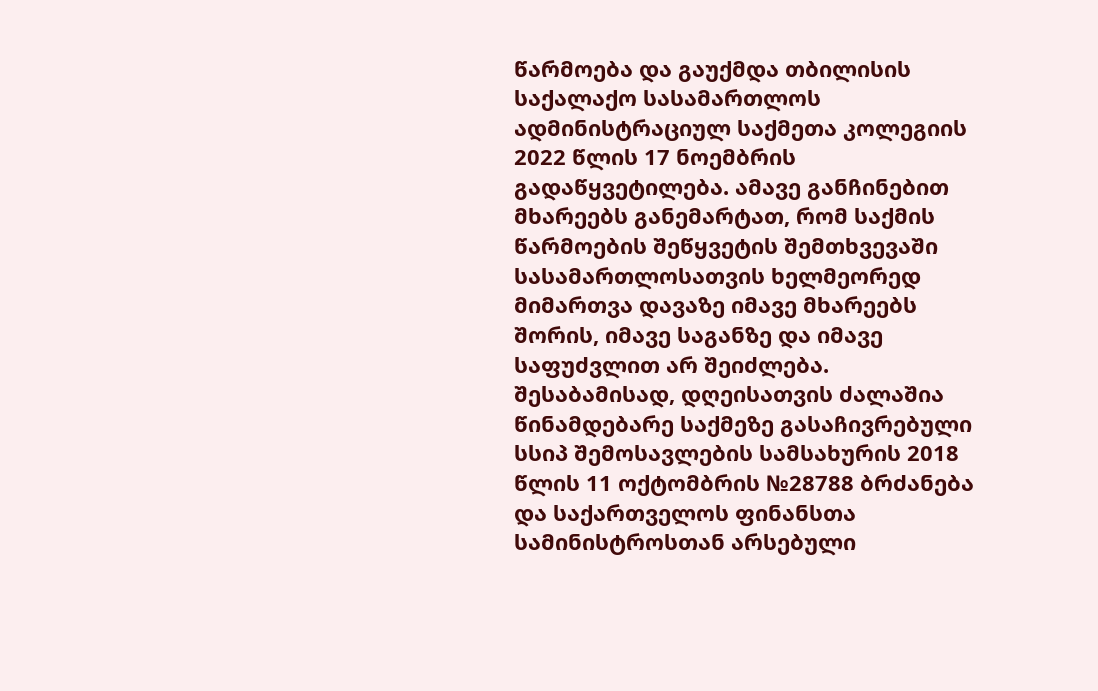წარმოება და გაუქმდა თბილისის საქალაქო სასამართლოს ადმინისტრაციულ საქმეთა კოლეგიის 2022 წლის 17 ნოემბრის გადაწყვეტილება. ამავე განჩინებით მხარეებს განემარტათ, რომ საქმის წარმოების შეწყვეტის შემთხვევაში სასამართლოსათვის ხელმეორედ მიმართვა დავაზე იმავე მხარეებს შორის, იმავე საგანზე და იმავე საფუძვლით არ შეიძლება. შესაბამისად, დღეისათვის ძალაშია წინამდებარე საქმეზე გასაჩივრებული სსიპ შემოსავლების სამსახურის 2018 წლის 11 ოქტომბრის №28788 ბრძანება და საქართველოს ფინანსთა სამინისტროსთან არსებული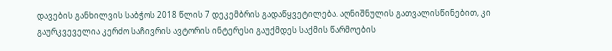დავების განხილვის საბჭოს 2018 წლის 7 დეკემბრის გადაწყვეტილება. აღნიშნულის გათვალისწინებით, კი გაურკვეველია კერძო საჩივრის ავტორის ინტერესი გაუქმდეს საქმის წარმოების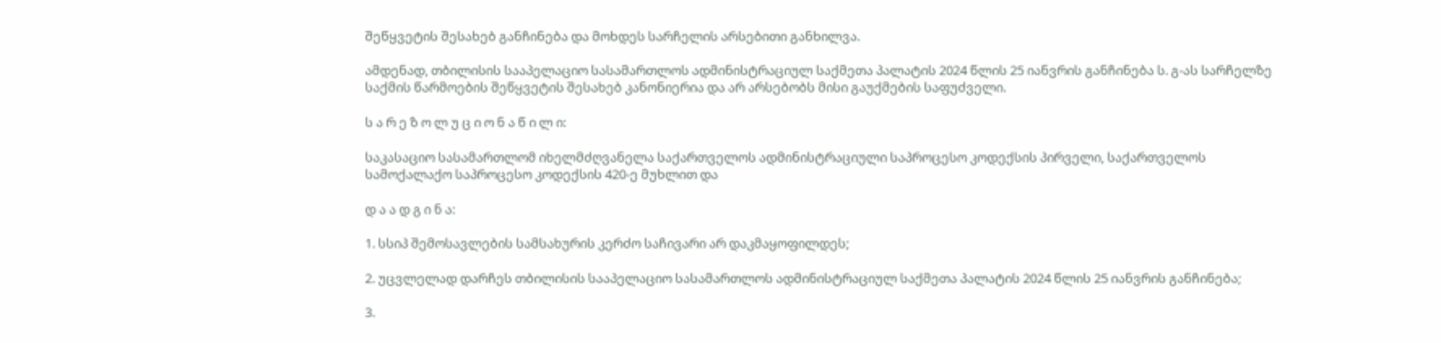შეწყვეტის შესახებ განჩინება და მოხდეს სარჩელის არსებითი განხილვა.

ამდენად, თბილისის სააპელაციო სასამართლოს ადმინისტრაციულ საქმეთა პალატის 2024 წლის 25 იანვრის განჩინება ს. გ-ას სარჩელზე საქმის წარმოების შეწყვეტის შესახებ კანონიერია და არ არსებობს მისი გაუქმების საფუძველი.

ს ა რ ე ზ ო ლ უ ც ი ო ნ ა წ ი ლ ი:

საკასაციო სასამართლომ იხელმძღვანელა საქართველოს ადმინისტრაციული საპროცესო კოდექსის პირველი, საქართველოს სამოქალაქო საპროცესო კოდექსის 420-ე მუხლით და

დ ა ა დ გ ი ნ ა:

1. სსიპ შემოსავლების სამსახურის კერძო საჩივარი არ დაკმაყოფილდეს;

2. უცვლელად დარჩეს თბილისის სააპელაციო სასამართლოს ადმინისტრაციულ საქმეთა პალატის 2024 წლის 25 იანვრის განჩინება;

3.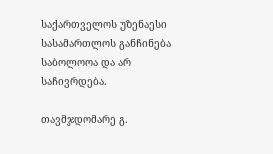საქართველოს უზენაესი სასამართლოს განჩინება საბოლოოა და არ საჩივრდება.

თავმჯდომარე გ.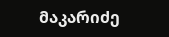მაკარიძე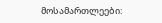მოსამართლეები: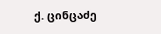ქ. ცინცაძე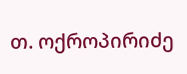თ. ოქროპირიძე